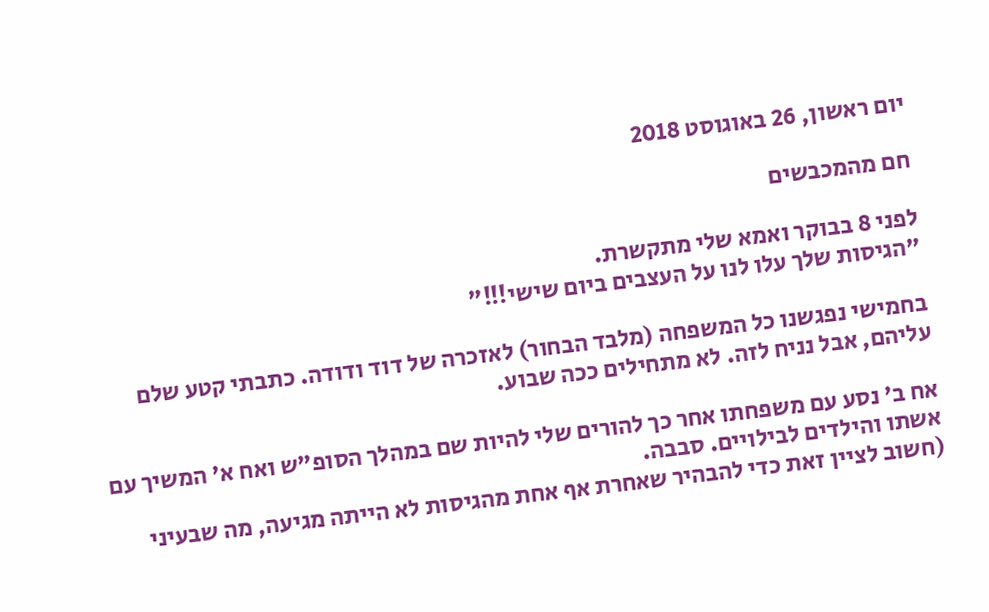יום ראשון, 26 באוגוסט 2018

חם מהמכבשים

לפני 8 בבוקר ואמא שלי מתקשרת.
"הגיסות שלך עלו לנו על העצבים ביום שישי!!!"

בחמישי נפגשנו כל המשפחה (מלבד הבחור) לאזכרה של דוד ודודה. כתבתי קטע שלם עליהם, אבל נניח לזה. לא מתחילים ככה שבוע.

אח ב' נסע עם משפחתו אחר כך להורים שלי להיות שם במהלך הסופ"ש ואח א' המשיך עם אשתו והילדים לבילויים. סבבה.
(חשוב לציין זאת כדי להבהיר שאחרת אף אחת מהגיסות לא הייתה מגיעה, מה שבעיני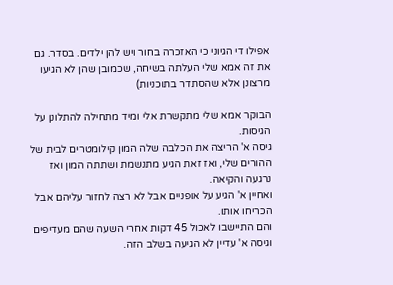אפילו די הגיוני כי האזכרה בחור ויש להן ילדים. בסדר. גם את זה אמא שלי העלתה בשיחה, שכמובן שהן לא הגיעו מרצונן אלא שהסתדר בתוכניות)

הבוקר אמא שלי מתקשרת אלי ומיד מתחילה להתלונן על הגיסות.
גיסה א' הריצה את הכלבה שלה המון קילומטרים לבית של ההורים שלי, ואז זאת הגיע מתנשמת ושתתה המון ואז נרגעה והקיאה.
ואחיין א' הגיע על אופניים אבל לא רצה לחזור עליהם אבל הכריחו אותו.
והם התיישבו לאכול 45 דקות אחרי השעה שהם מעדיפים וגיסה א' עדיין לא הגיעה בשלב הזה.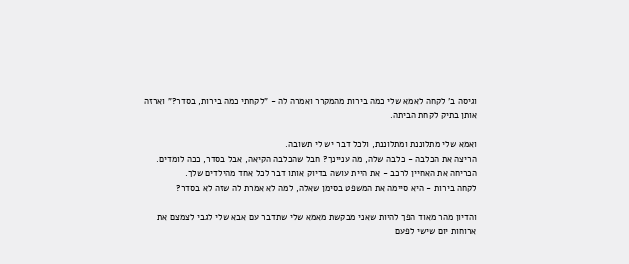וגיסה ב' לקחה לאמא שלי כמה בירות מהמקרר ואמרה לה - "לקחתי כמה בירות, בסדר?" וארזה אותן בתיק לקחת הביתה.

ואמא שלי מתלוננת ומתלוננת, ולכל דבר יש לי תשובה.
הריצה את הכלבה - כלבה שלה, מה עניינך? חבל שהכלבה הקיאה, אבל בסדר, ככה לומדים.
הכריחה את האחיין לרכב - את היית עושה בדיוק אותו דבר לכל אחד מהילדים שלך.
לקחה בירות - היא סיימה את המשפט בסימן שאלה, למה לא אמרת לה שזה לא בסדר?

והדיון מהר מאוד הפך להיות שאני מבקשת מאמא שלי שתדבר עם אבא שלי לגבי לצמצם את ארוחות יום שישי לפעם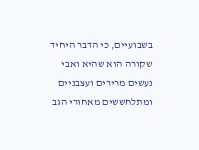בשבועיים, כי הדבר היחיד שקורה הוא שהיא ואבי נעשים מרירים ועצבניים ומתלחששים מאחורי הגב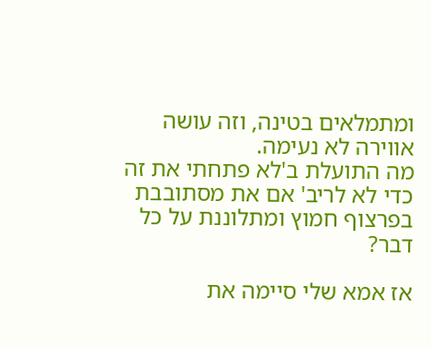ומתמלאים בטינה, וזה עושה אווירה לא נעימה.
מה התועלת ב'לא פתחתי את זה כדי לא לריב' אם את מסתובבת בפרצוף חמוץ ומתלוננת על כל דבר?

אז אמא שלי סיימה את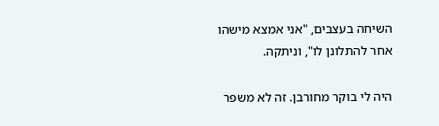השיחה בעצבים, "אני אמצא מישהו אחר להתלונן לו", וניתקה.

היה לי בוקר מחורבן. זה לא משפר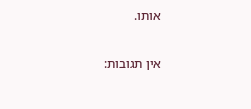אותו.

אין תגובות: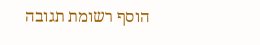הוסף רשומת תגובה